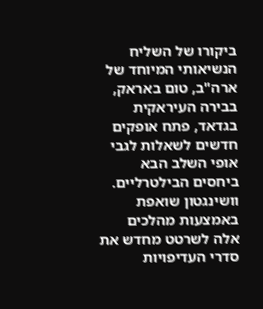ביקורו של השליח הנשיאותי המיוחד של ארה"ב, טום באראק, בבירה העיראקית בגדאד, פתח אופקים חדשים לשאלות לגבי אופי השלב הבא ביחסים הבילטרליים. וושינגטון שואפת באמצעות מהלכים אלה לשרטט מחדש את סדרי העדיפויות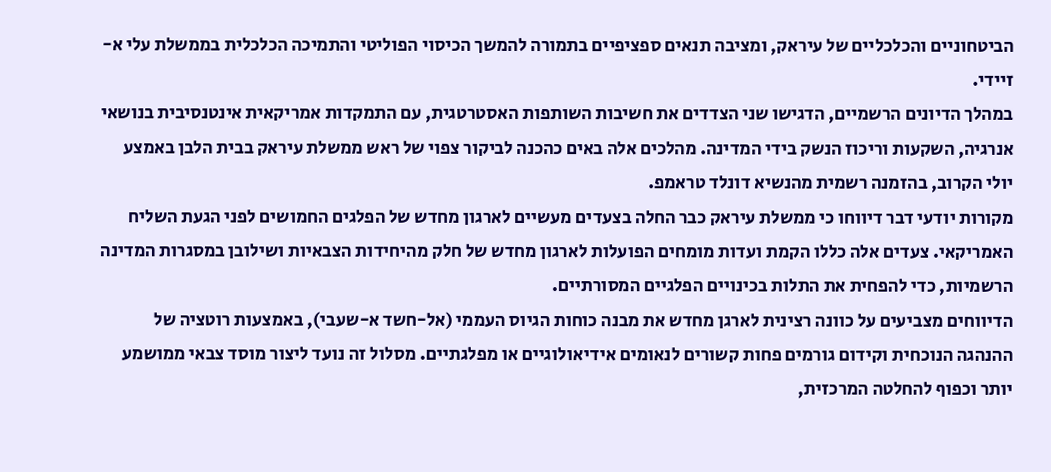הביטחוניים והכלכליים של עיראק, ומציבה תנאים ספציפיים בתמורה להמשך הכיסוי הפוליטי והתמיכה הכלכלית בממשלת עלי א-זיידי.
במהלך הדיונים הרשמיים, הדגישו שני הצדדים את חשיבות השותפות האסטרטגית, עם התמקדות אמריקאית אינטנסיבית בנושאי אנרגיה, השקעות וריכוז הנשק בידי המדינה. מהלכים אלה באים כהכנה לביקור צפוי של ראש ממשלת עיראק בבית הלבן באמצע יולי הקרוב, בהזמנה רשמית מהנשיא דונלד טראמפ.
מקורות יודעי דבר דיווחו כי ממשלת עיראק כבר החלה בצעדים מעשיים לארגון מחדש של הפלגים החמושים לפני הגעת השליח האמריקאי. צעדים אלה כללו הקמת ועדות מומחים הפועלות לארגון מחדש של חלק מהיחידות הצבאיות ושילובן במסגרות המדינה הרשמיות, כדי להפחית את התלות בכינויים הפלגיים המסורתיים.
הדיווחים מצביעים על כוונה רצינית לארגן מחדש את מבנה כוחות הגיוס העממי (אל-חשד א-שעבי), באמצעות רוטציה של ההנהגה הנוכחית וקידום גורמים פחות קשורים לנאומים אידיאולוגיים או מפלגתיים. מסלול זה נועד ליצור מוסד צבאי ממושמע יותר וכפוף להחלטה המרכזית,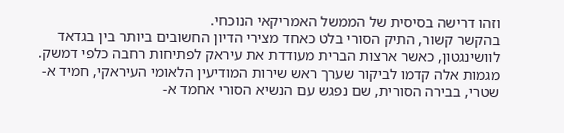וזהו דרישה בסיסית של הממשל האמריקאי הנוכחי.
בהקשר קשור, התיק הסורי בלט כאחד מצירי הדיון החשובים ביותר בין בגדאד לוושינגטון, כאשר ארצות הברית מעודדת את עיראק לפתיחות רחבה כלפי דמשק. מגמות אלה קדמו לביקור שערך ראש שירות המודיעין הלאומי העיראקי, חמיד א-שטרי, בבירה הסורית, שם נפגש עם הנשיא הסורי אחמד א-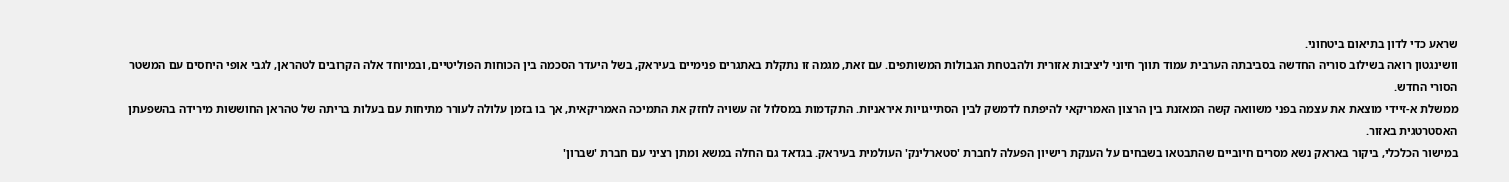שראע כדי לדון בתיאום ביטחוני.
וושינגטון רואה בשילוב סוריה החדשה בסביבתה הערבית עמוד תווך חיוני ליציבות אזורית ולהבטחת הגבולות המשותפים. עם זאת, מגמה זו נתקלת באתגרים פנימיים בעיראק, בשל היעדר הסכמה בין הכוחות הפוליטיים, ובמיוחד אלה הקרובים לטהראן, לגבי אופי היחסים עם המשטר הסורי החדש.
ממשלת א-זיידי מוצאת את עצמה בפני משוואה קשה המאזנת בין הרצון האמריקאי להיפתח לדמשק לבין הסתייגויות איראניות. התקדמות במסלול זה עשויה לחזק את התמיכה האמריקאית, אך בו בזמן עלולה לעורר מתיחות עם בעלות בריתה של טהראן החוששות מירידה בהשפעתן האסטרטגית באזור.
במישור הכלכלי, ביקור באראק נשא מסרים חיוביים שהתבטאו בשבחים על הענקת רישיון הפעלה לחברת 'סטארלינק' העולמית בעיראק. בגדאד גם החלה במשא ומתן רציני עם חברת 'שברון'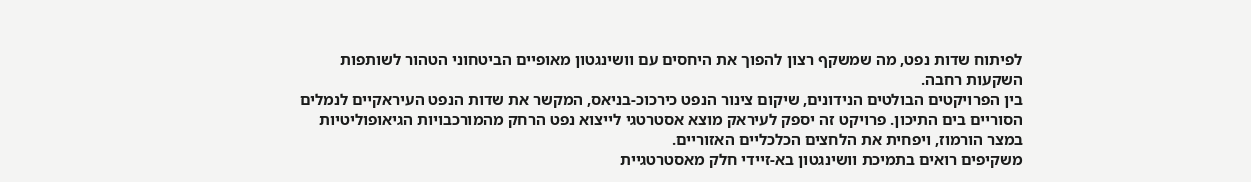לפיתוח שדות נפט, מה שמשקף רצון להפוך את היחסים עם וושינגטון מאופיים הביטחוני הטהור לשותפות השקעות רחבה.
בין הפרויקטים הבולטים הנידונים, שיקום צינור הנפט כירכוכ-בניאס, המקשר את שדות הנפט העיראקיים לנמלים הסוריים בים התיכון. פרויקט זה יספק לעיראק מוצא אסטרטגי לייצוא נפט הרחק מהמורכבויות הגיאופוליטיות במצר הורמוז, ויפחית את הלחצים הכלכליים האזוריים.
משקיפים רואים בתמיכת וושינגטון בא-זיידי חלק מאסטרטגיית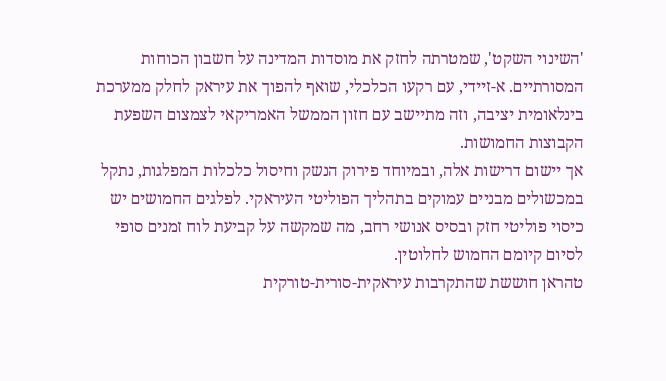'השינוי השקט', שמטרתה לחזק את מוסדות המדינה על חשבון הכוחות המסורתיים. א-זיידי, עם רקעו הכלכלי, שואף להפוך את עיראק לחלק ממערכת בינלאומית יציבה, וזה מתיישב עם חזון הממשל האמריקאי לצמצום השפעת הקבוצות החמושות.
אך יישום דרישות אלה, ובמיוחד פירוק הנשק וחיסול כלכלות המפלגות, נתקל במכשולים מבניים עמוקים בתהליך הפוליטי העיראקי. לפלגים החמושים יש כיסוי פוליטי חזק ובסיס אנושי רחב, מה שמקשה על קביעת לוח זמנים סופי לסיום קיומם החמוש לחלוטין.
טהראן חוששת שהתקרבות עיראקית-סורית-טורקית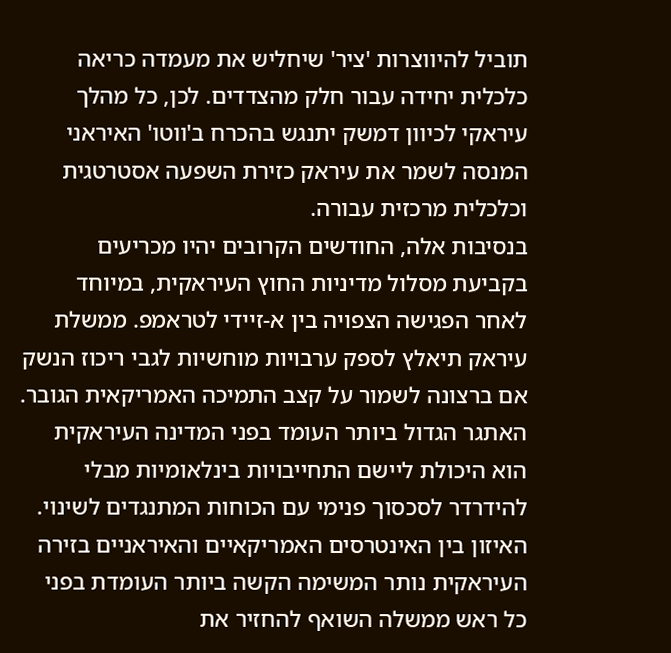תוביל להיווצרות 'ציר' שיחליש את מעמדה כריאה כלכלית יחידה עבור חלק מהצדדים. לכן, כל מהלך עיראקי לכיוון דמשק יתנגש בהכרח ב'ווטו' האיראני המנסה לשמר את עיראק כזירת השפעה אסטרטגית וכלכלית מרכזית עבורה.
בנסיבות אלה, החודשים הקרובים יהיו מכריעים בקביעת מסלול מדיניות החוץ העיראקית, במיוחד לאחר הפגישה הצפויה בין א-זיידי לטראמפ. ממשלת עיראק תיאלץ לספק ערבויות מוחשיות לגבי ריכוז הנשק אם ברצונה לשמור על קצב התמיכה האמריקאית הגובר.
האתגר הגדול ביותר העומד בפני המדינה העיראקית הוא היכולת ליישם התחייבויות בינלאומיות מבלי להידרדר לסכסוך פנימי עם הכוחות המתנגדים לשינוי. האיזון בין האינטרסים האמריקאיים והאיראניים בזירה העיראקית נותר המשימה הקשה ביותר העומדת בפני כל ראש ממשלה השואף להחזיר את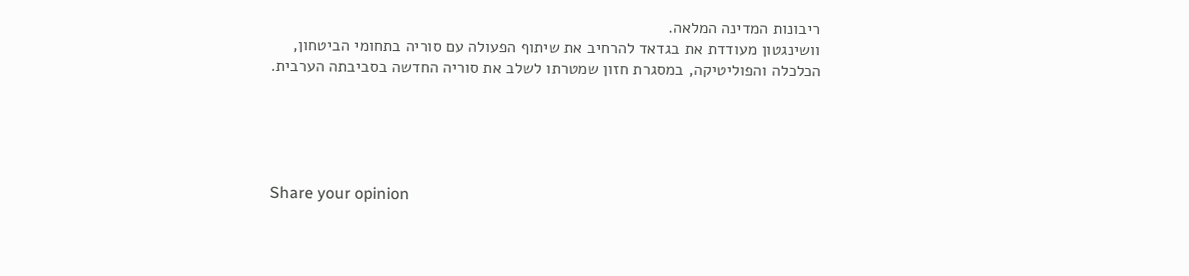ריבונות המדינה המלאה.
וושינגטון מעודדת את בגדאד להרחיב את שיתוף הפעולה עם סוריה בתחומי הביטחון, הכלכלה והפוליטיקה, במסגרת חזון שמטרתו לשלב את סוריה החדשה בסביבתה הערבית.





Share your opinion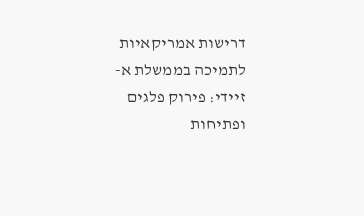דרישות אמריקאיות לתמיכה בממשלת א-זיידי: פירוק פלגים ופתיחות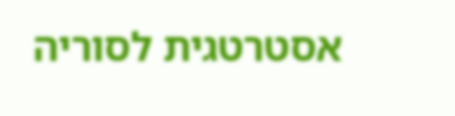אסטרטגית לסוריה